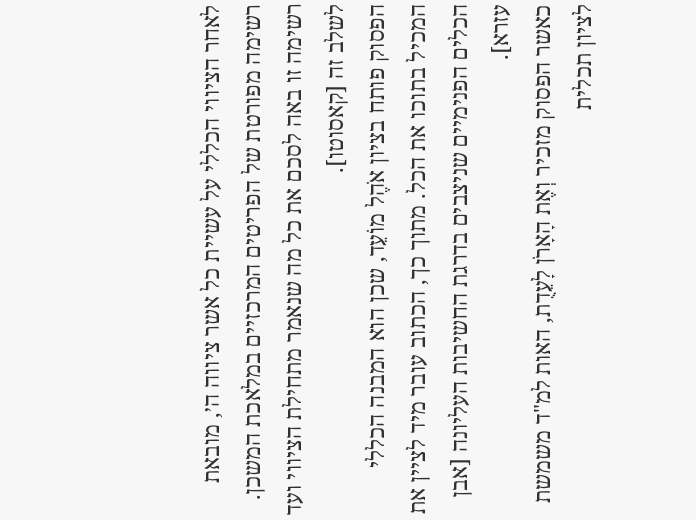לאחר הציווי הכללי על עשיית כל אשר ציווה ה׳, מובאת רשימה מפורטת של הפריטים המרכזיים במלאכת המשכן. רשימה זו באה לסכם את כל מה שנאמר מתחילת הציווי ועד לשלב זה [קאסוטו].
הפסוק פותח בציון אֹהֶל מוֹעֵד, שכן הוא המבנה הכללי המכיל בתוכו את הכל. מתוך כך, הכתוב עובר מיד לציין את הכלים הפנימיים שניצבים בדרגת החשיבות העליונה [אבן עזרא].
כאשר הפסוק מזכיר וְאֶת הָאָרֹן לָעֵדֻת, האות למ"ד משמשת לציון תכלית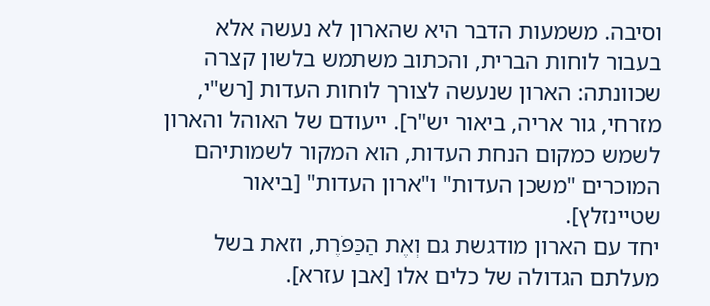וסיבה. משמעות הדבר היא שהארון לא נעשה אלא בעבור לוחות הברית, והכתוב משתמש בלשון קצרה שכוונתה: הארון שנעשה לצורך לוחות העדות [רש"י, מזרחי, גור אריה, ביאור יש"ר]. ייעודם של האוהל והארון לשמש כמקום הנחת העדות, הוא המקור לשמותיהם המוכרים "משכן העדות" ו"ארון העדות" [ביאור שטיינזלץ].
יחד עם הארון מודגשת גם וְאֶת הַכַּפֹּרֶת, וזאת בשל מעלתם הגדולה של כלים אלו [אבן עזרא].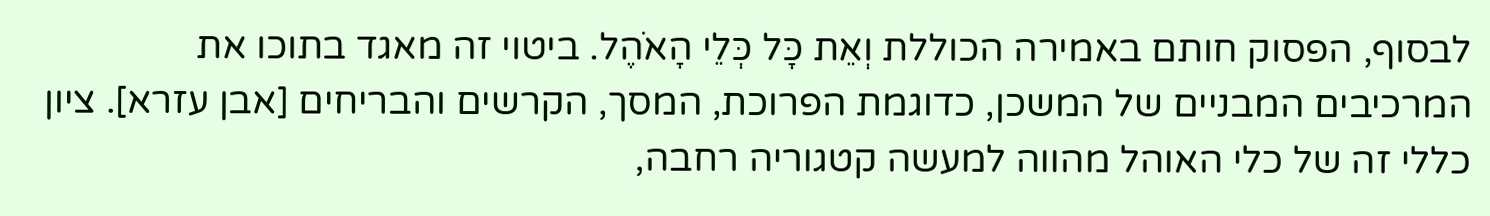לבסוף, הפסוק חותם באמירה הכוללת וְאֵת כָּל כְּלֵי הָאֹהֶל. ביטוי זה מאגד בתוכו את המרכיבים המבניים של המשכן, כדוגמת הפרוכת, המסך, הקרשים והבריחים [אבן עזרא]. ציון כללי זה של כלי האוהל מהווה למעשה קטגוריה רחבה,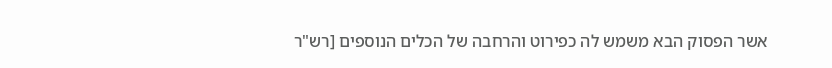אשר הפסוק הבא משמש לה כפירוט והרחבה של הכלים הנוספים [רש"ר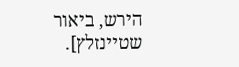הירש, ביאור שטיינזלץ].